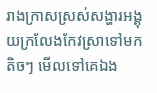រាងក្រាសស្រស់សង្ហារអង្គុយក្រលែងកែវស្រាទៅមកតិចៗ មើលទៅគេឯង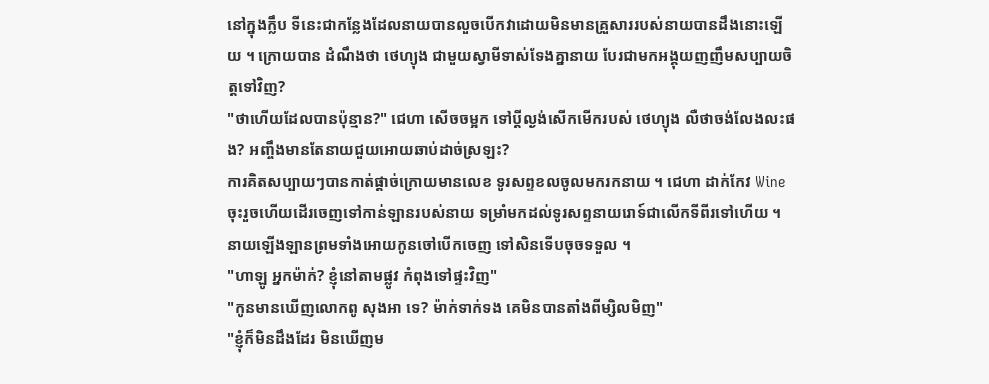នៅក្នុងក្លឹប ទីនេះជាកន្លែងដែលនាយបានលួចបើកវាដោយមិនមានគ្រួសាររបស់នាយបានដឹងនោះឡើយ ។ ក្រោយបាន ដំណឹងថា ថេហ្យុង ជាមួយស្វាមីទាស់ទែងគ្នានាយ បែរជាមកអង្គុយញញឹមសប្បាយចិត្តទៅវិញ?
"ថាហើយដែលបានប៉ុន្មាន?" ជេហា សើចចម្អក ទៅប្តីល្ងង់សើកមើករបស់ ថេហ្យុង លឺថាចង់លែងលះផង? អញ្ចឹងមានតែនាយជួយអោយឆាប់ដាច់ស្រឡះ?
ការគិតសប្បាយៗបានកាត់ផ្តាច់ក្រោយមានលេខ ទូរសព្ទខលចូលមករកនាយ ។ ជេហា ដាក់កែវ Wine ចុះរួចហើយដើរចេញទៅកាន់ឡានរបស់នាយ ទម្រាំមកដល់ទូរសព្ទនាយរោទ៍ជាលើកទីពីរទៅហើយ ។ នាយឡើងឡានព្រមទាំងអោយកូនចៅបើកចេញ ទៅសិនទើបចុចទទួល ។
"ហាឡូ អ្នកម៉ាក់? ខ្ញុំនៅតាមផ្លូវ កំពុងទៅផ្ទះវិញ"
"កូនមានឃើញលោកពូ សុងអា ទេ? ម៉ាក់ទាក់ទង គេមិនបានតាំងពីម្សិលមិញ"
"ខ្ញុំក៏មិនដឹងដែរ មិនឃើញម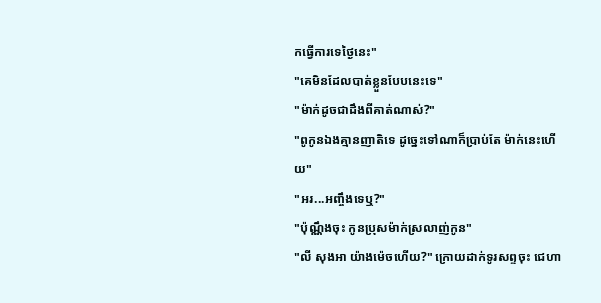កធ្វើការទេថ្ងៃនេះ"
"គេមិនដែលបាត់ខ្លួនបែបនេះទេ"
"ម៉ាក់ដូចជាដឹងពីគាត់ណាស់?"
"ពូកូនឯងគ្មានញាតិទេ ដូច្នេះទៅណាក៏ប្រាប់តែ ម៉ាក់នេះហើយ"
"អរ...អញ្ចឹងទេឬ?"
"ប៉ុណ្ណឹងចុះ កូនប្រុសម៉ាក់ស្រលាញ់កូន"
"លី សុងអា យ៉ាងម៉េចហើយ?" ក្រោយដាក់ទូរសព្ទចុះ ជេហា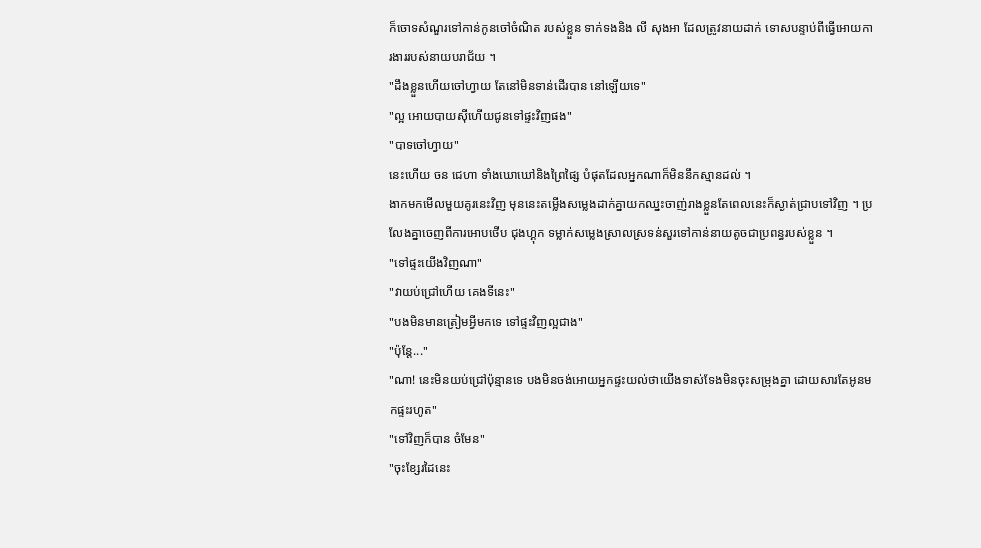ក៏ចោទសំណួរទៅកាន់កូនចៅចំណិត របស់ខ្លួន ទាក់ទងនិង លី សុងអា ដែលត្រូវនាយដាក់ ទោសបន្ទាប់ពីធ្វើអោយការងាររបស់នាយបរាជ័យ ។
"ដឹងខ្លួនហើយចៅហ្វាយ តែនៅមិនទាន់ដើរបាន នៅឡើយទេ"
"ល្អ អោយបាយសុីហើយជូនទៅផ្ទះវិញផង"
"បាទចៅហ្វាយ"
នេះហើយ ចន ជេហា ទាំងឃោឃៅនិងព្រៃផ្សៃ បំផុតដែលអ្នកណាក៏មិននឹកស្មានដល់ ។
ងាកមកមើលមួយគូរនេះវិញ មុននេះតម្លើងសម្លេងដាក់គ្នាយកឈ្នះចាញ់រាងខ្លួនតែពេលនេះក៏ស្ងាត់ជ្រាបទៅវិញ ។ ប្រលែងគ្នាចេញពីការអោបថើប ជុងហ្គុក ទម្លាក់សម្លេងស្រាលស្រទន់សួរទៅកាន់នាយតូចជាប្រពន្ធរបស់ខ្លួន ។
"ទៅផ្ទះយើងវិញណា"
"វាយប់ជ្រៅហើយ គេងទីនេះ"
"បងមិនមានត្រៀមអ្វីមកទេ ទៅផ្ទះវិញល្អជាង"
"ប៉ុន្តែ..."
"ណា! នេះមិនយប់ជ្រៅប៉ុន្មានទេ បងមិនចង់អោយអ្នកផ្ទះយល់ថាយើងទាស់ទែងមិនចុះសម្រុងគ្នា ដោយសារតែអូនមកផ្ទះរហូត"
"ទៅវិញក៏បាន ចំមែន"
"ចុះខ្សែរដៃនេះ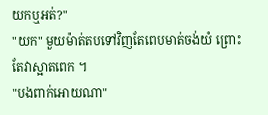យកឬអត់?"
"យក" មួយម៉ាត់តបទៅវិញតែពេបមាត់ចង់យំ ព្រោះតែវាស្អាតពេក ។
"បងពាក់អោយណា"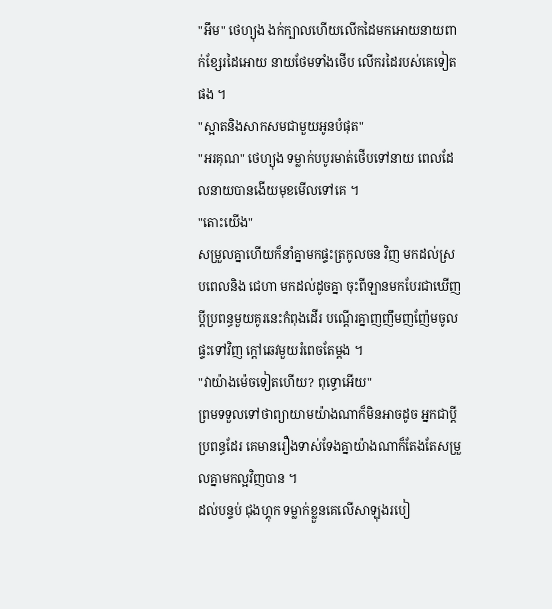"អឹម" ថេហ្យុង ងក់ក្បាលហើយលើកដៃមកអោយនាយពាក់ខ្សែរដៃអោយ នាយថែមទាំងថើប លើករដៃរបស់គេទៀតផង ។
"ស្អាតនិងសាកសមជាមួយអូនបំផុត"
"អរគុណ" ថេហ្យុង ទម្លាក់បបូរមាត់ថើបទៅនាយ ពេលដែលនាយបានងើយមុខមើលទៅគេ ។
"តោះយើង"
សម្រួលគ្នាហើយក៏នាំគ្នាមកផ្ទះត្រកូលចន វិញ មកដល់ស្របពេលនិង ជេហា មកដល់ដូចគ្នា ចុះពីឡានមកបែរជាឃើញប្តីប្រពន្ធមួយគូរនេះកំពុងដើរ បណ្តើរគ្នាញញឹមញញ៉ែមចូលផ្ទះទៅវិញ ក្តៅឆេវមួយរំពេចតែម្តង ។
"វាយ៉ាងម៉េចទៀតហើយ? ពុទ្ធោអើយ"
ព្រមទទួលទៅថាព្យាយាមយ៉ាងណាក៏មិនអាចដូច អ្នកជាប្តីប្រពន្ធដែរ គេមានរឿងទាស់ទែងគ្នាយ៉ាងណាក៏តែងតែសម្រួលគ្នាមកល្អវិញបាន ។
ដល់បន្ទប់ ជុងហ្គុក ទម្លាក់ខ្លួនគេលើសាឡុងរបៀ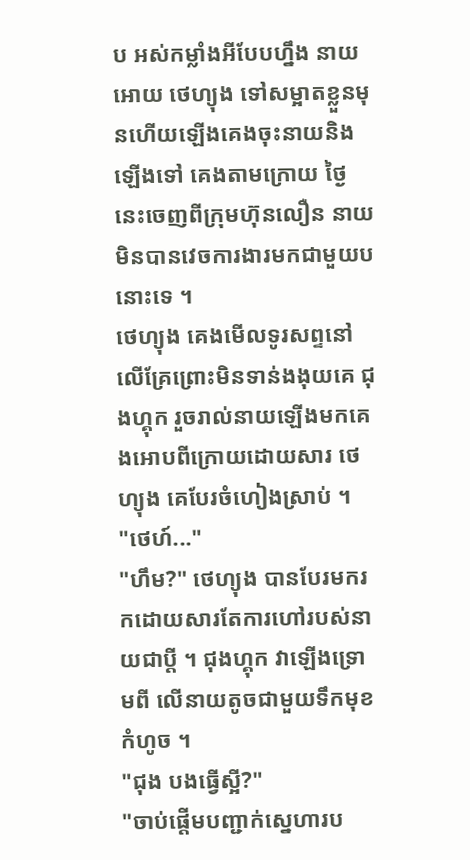ប អស់កម្លាំងអីបែបហ្នឹង នាយអោយ ថេហ្យុង ទៅសម្អាតខ្លួនមុនហើយឡើងគេងចុះនាយនិងឡើងទៅ គេងតាមក្រោយ ថ្ងៃនេះចេញពីក្រុមហ៊ុនលឿន នាយមិនបានវេចការងារមកជាមួយបនោះទេ ។
ថេហ្យុង គេងមើលទូរសព្ទនៅលើគ្រែព្រោះមិនទាន់ងងុយគេ ជុងហ្គុក រួចរាល់នាយឡើងមកគេងអោបពីក្រោយដោយសារ ថេហ្យុង គេបែរចំហៀងស្រាប់ ។
"ថេហ៍..."
"ហឹម?" ថេហ្យុង បានបែរមករកដោយសារតែការហៅរបស់នាយជាប្តី ។ ជុងហ្គុក វាឡើងទ្រោមពី លើនាយតូចជាមួយទឹកមុខកំហូច ។
"ជុង បងធ្វើស្អី?"
"ចាប់ផ្តើមបញ្ជាក់ស្នេហារប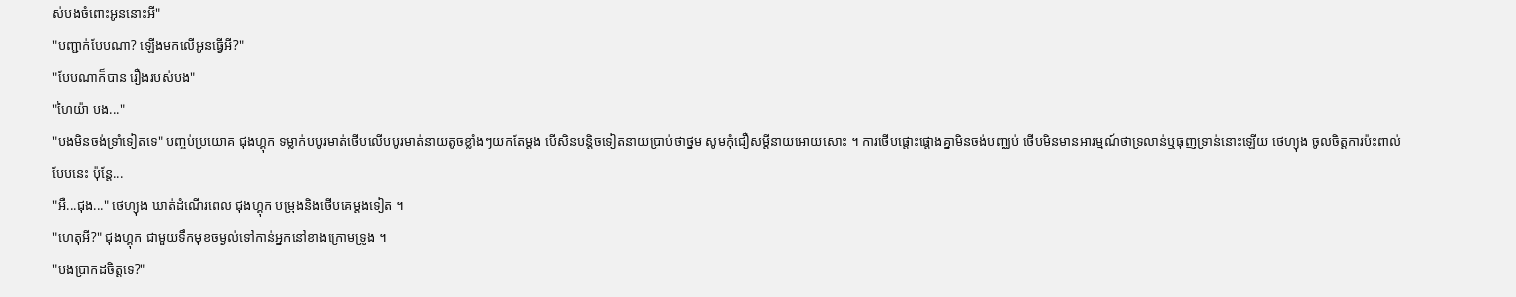ស់បងចំពោះអូននោះអី"
"បញ្ជាក់បែបណា? ឡើងមកលើអូនធ្វើអី?"
"បែបណាក៏បាន រឿងរបស់បង"
"ហៃយ៉ា បង..."
"បងមិនចង់ទ្រាំទៀតទេ" បញ្ចប់ប្រយោគ ជុងហ្គុក ទម្លាក់បបូរមាត់ថើបលើបបូរមាត់នាយតូចខ្លាំងៗយកតែម្តង បើសិនបន្តិចទៀតនាយប្រាប់ថាថ្នម សូមកុំជឿសម្តីនាយអោយសោះ ។ ការថើបផ្តោះផ្តោងគ្នាមិនចង់បញ្ឈប់ ថើបមិនមានអារម្មណ៍ថាទ្រលាន់ឬធុញទ្រាន់នោះឡើយ ថេហ្យុង ចូលចិត្តការប៉ះពាល់ បែបនេះ ប៉ុន្តែ...
"អឺ...ជុង..." ថេហ្យុង ឃាត់ដំណើរពេល ជុងហ្គុក បម្រុងនិងថើបគេម្តងទៀត ។
"ហេតុអី?" ជុងហ្គុក ជាមួយទឹកមុខចម្ងល់ទៅកាន់អ្នកនៅខាងក្រោមទ្រូង ។
"បងប្រាកដចិត្តទេ?"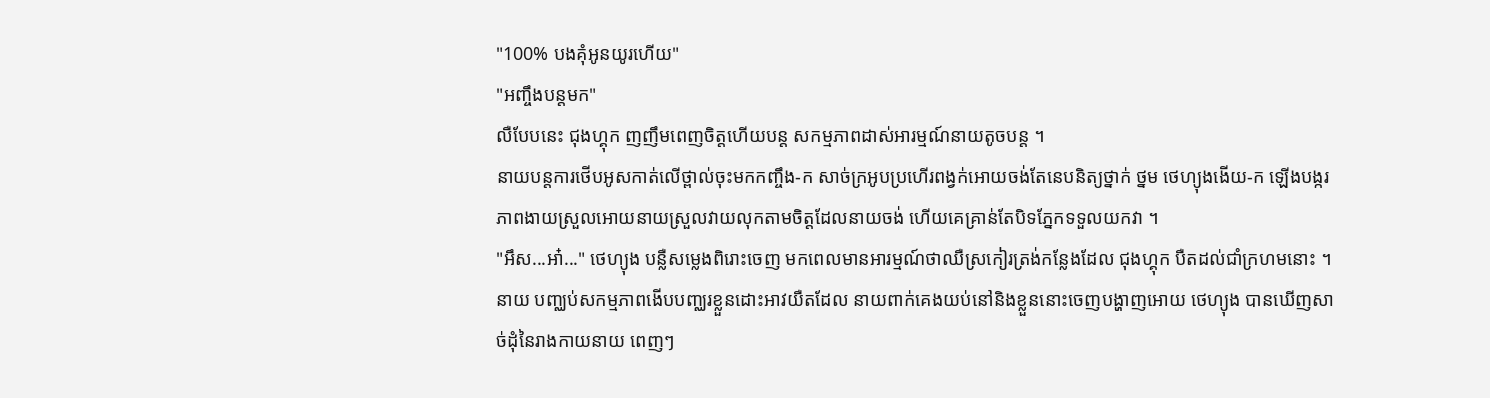"100% បងគុំអូនយូរហើយ"
"អញ្ចឹងបន្តមក"
លឺបែបនេះ ជុងហ្គុក ញញឹមពេញចិត្តហើយបន្ត សកម្មភាពដាស់អារម្មណ៍នាយតូចបន្ត ។
នាយបន្តការថើបអូសកាត់លើថ្ពាល់ចុះមកកញ្ចឹង-ក សាច់ក្រអូបប្រហើរពង្វក់អោយចង់តែនេបនិត្យថ្នាក់ ថ្នម ថេហ្យុងងើយ-ក ឡើងបង្ករភាពងាយស្រួលអោយនាយស្រួលវាយលុកតាមចិត្តដែលនាយចង់ ហើយគេគ្រាន់តែបិទភ្នែកទទួលយកវា ។
"អឹស...អា៎..." ថេហ្យុង បន្លឺសម្លេងពិរោះចេញ មកពេលមានអារម្មណ៍ថាឈឺស្រកៀរត្រង់កន្លែងដែល ជុងហ្គុក បឺតដល់ជាំក្រហមនោះ ។ នាយ បញ្ឈប់សកម្មភាពងើបបញ្ឈរខ្លួនដោះអាវយឺតដែល នាយពាក់គេងយប់នៅនិងខ្លួននោះចេញបង្ហាញអោយ ថេហ្យុង បានឃើញសាច់ដុំនៃរាងកាយនាយ ពេញៗ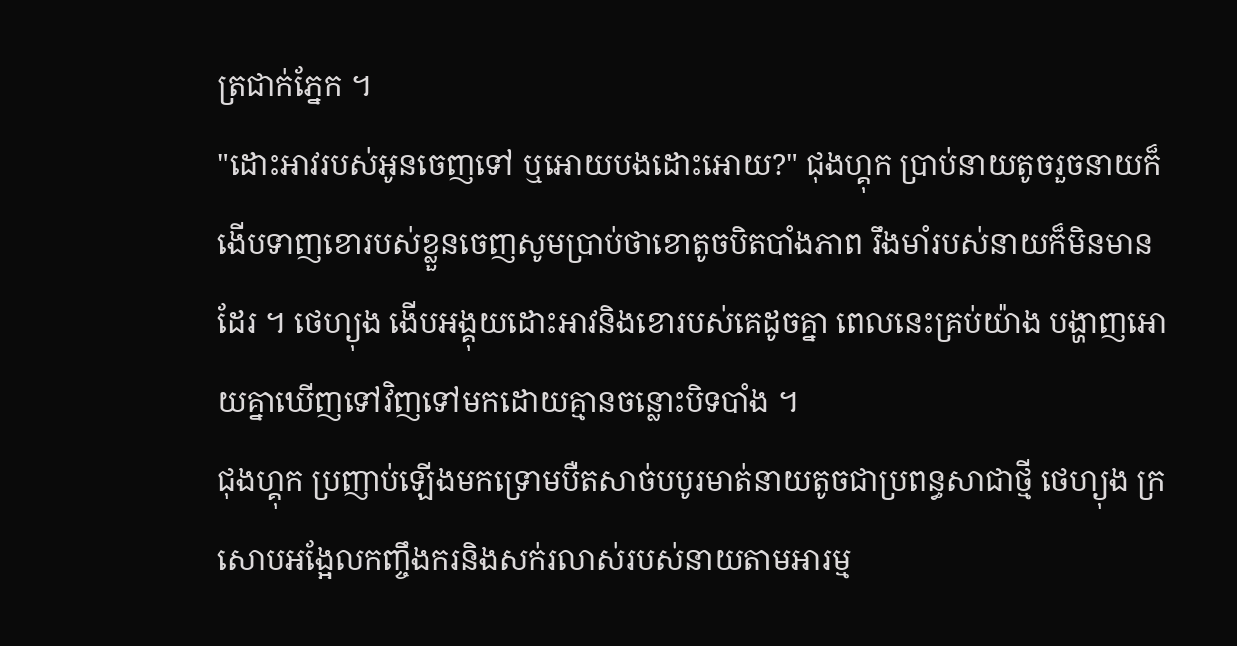ត្រជាក់ភ្នែក ។
"ដោះអាវរបស់អូនចេញទៅ ឬអោយបងដោះអោយ?" ជុងហ្គុក ប្រាប់នាយតូចរួចនាយក៏ងើបទាញខោរបស់ខ្លួនចេញសូមប្រាប់ថាខោតូចបិតបាំងភាព រឹងមាំរបស់នាយក៏មិនមានដែរ ។ ថេហ្យុង ងើបអង្គុយដោះអាវនិងខោរបស់គេដូចគ្នា ពេលនេះគ្រប់យ៉ាង បង្ហាញអោយគ្នាឃើញទៅវិញទៅមកដោយគ្មានចន្លោះបិទបាំង ។
ជុងហ្គុក ប្រញាប់ឡើងមកទ្រោមបឺតសាច់បបូរមាត់នាយតូចជាប្រពន្ធសាជាថ្មី ថេហ្យុង ក្រសោបអង្អែលកញ្ចឹងករនិងសក់រលាស់របស់នាយតាមអារម្ម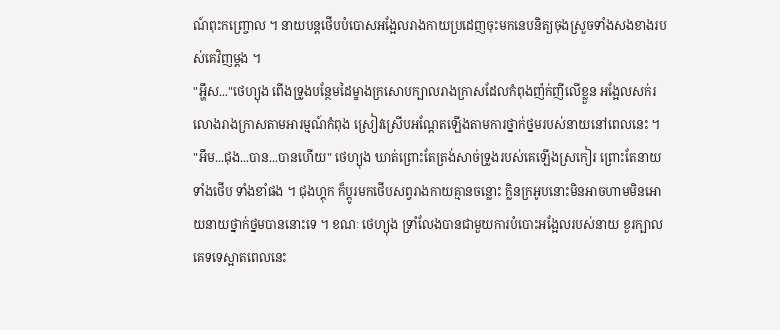ណ៍ពុះកញ្ច្រោល ។ នាយបន្តថើបបំបោសអង្អែលរាងកាយប្រដេញចុះមកនេបនិត្យចុងស្រួចទាំងសងខាងរបស់គេវិញម្តង ។
"អ្ហឹស..."ថេហ្យុង ពើងទ្រូងបន្ថែមដៃម្ខាងក្រសោបក្បាលរាងក្រាសដែលកំពុងញ៉ក់ញីលើខ្លួន អង្អែលសក់រលោងរាងក្រាសតាមអារម្មណ៍កំពុង ស្រៀវស្រើបអណ្តែតឡើងតាមការថ្នាក់ថ្នមរបស់នាយនៅពេលនេះ ។
"អឹម...ជុង...បាន...បានហើយ" ថេហ្យុង ឃាត់ព្រោះតែត្រង់សាច់ទ្រូងរបស់គេឡើងស្រកៀរ ព្រោះតែនាយទាំងថើប ទាំងខាំផង ។ ជុងហ្គុក ក៏ប្តូរមកថើបសព្វរាងកាយគ្មានចន្លោះ ក្លិនក្រអូបនោះមិនអាចហាមមិនអោយនាយថ្នាក់ថ្នមបាននោះទេ ។ ខណៈ ថេហ្យុង ទ្រាំលែងបានជាមួយការបំបោះអង្អែលរបស់នាយ ខួរក្បាលគេទទេស្អាតពេលនេះ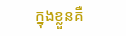ក្នុងខ្លួនគឺ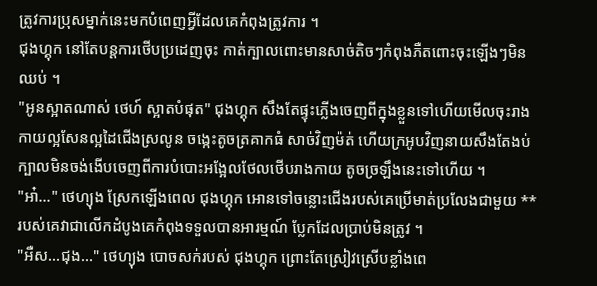ត្រូវការប្រុសម្នាក់នេះមកបំពេញអ្វីដែលគេកំពុងត្រូវការ ។
ជុងហ្គុក នៅតែបន្តការថើបប្រដេញចុះ កាត់ក្បាលពោះមានសាច់តិចៗកំពុងភឺតពោះចុះឡើងៗមិនឈប់ ។
"អូនស្អាតណាស់ ថេហ៍ ស្អាតបំផុត" ជុងហ្គុក សឹងតែផ្ទុះភ្លើងចេញពីក្នុងខ្លួនទៅហើយមើលចុះរាងកាយល្អសែនល្អដៃជើងស្រលូន ចង្កេះតូចត្រគាកធំ សាច់វិញម៉ត់ ហើយក្រអូបវិញនាយសឹងតែងប់ក្បាលមិនចង់ងើបចេញពីការបំបោះអង្អែលថែលថើបរាងកាយ តូចច្រឡឹងនេះទៅហើយ ។
"អា៎..." ថេហ្យុង ស្រែកឡើងពេល ជុងហ្គុក អោនទៅចន្លោះជើងរបស់គេប្រើមាត់ប្រលែងជាមួយ ** របស់គេវាជាលើកដំបូងគេកំពុងទទួលបានអារម្មណ៍ ប្លែកដែលប្រាប់មិនត្រូវ ។
"អឺស...ជុង..." ថេហ្យុង បោចសក់របស់ ជុងហ្គុក ព្រោះតែស្រៀវស្រើបខ្លាំងពេ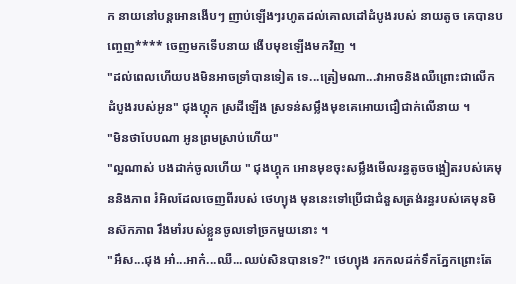ក នាយនៅបន្តអោនងើបៗ ញាប់ឡើងៗរហូតដល់គោលដៅដំបូងរបស់ នាយតូច គេបានបញ្ចេញ**** ចេញមកទើបនាយ ងើបមុខឡើងមកវិញ ។
"ដល់ពេលហើយបងមិនអាចទ្រាំបានទៀត ទេ...ត្រៀមណា...វាអាចនិងឈឺព្រោះជាលើកដំបូងរបស់អូន" ជុងហ្គុក ស្រដីឡើង ស្រទន់សម្លឹងមុខគេអោយជឿជាក់លើនាយ ។
"មិនថាបែបណា អូនព្រមស្រាប់ហើយ"
"ល្អណាស់ បងដាក់ចូលហើយ " ជុងហ្គុក អោនមុខចុះសម្លឹងមើលរន្ធតូចចង្អៀតរបស់គេមុននិងភាព រំអិលដែលចេញពីរបស់ ថេហ្យុង មុននេះទៅប្រើជាជំនួសត្រង់រន្ធរបស់គេមុនមិនស៊កភាព រឹងមាំរបស់ខ្លួនចូលទៅច្រកមួយនោះ ។
"អឹស...ជុង អា៎...អាក៎...ឈឺ...ឈប់សិនបានទេ?" ថេហ្យុង រកកលដក់ទឹកភ្នែកព្រោះតែ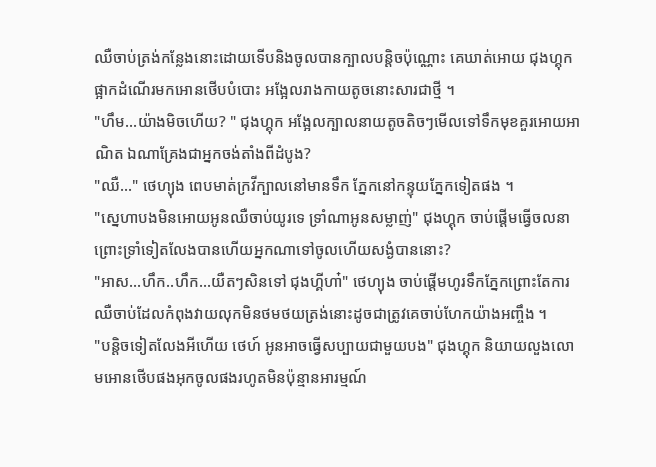ឈឺចាប់ត្រង់កន្លែងនោះដោយទើបនិងចូលបានក្បាលបន្តិចប៉ុណ្ណោះ គេឃាត់អោយ ជុងហ្គុក ផ្អាកដំណើរមកអោនថើបបំបោះ អង្អែលរាងកាយតូចនោះសារជាថ្មី ។
"ហឹម...យ៉ាងមិចហើយ? " ជុងហ្គុក អង្អែលក្បាលនាយតូចតិចៗមើលទៅទឹកមុខគួរអោយអាណិត ឯណាគ្រែងជាអ្នកចង់តាំងពីដំបូង?
"ឈឺ..." ថេហ្យុង ពេបមាត់ក្រវីក្បាលនៅមានទឹក ភ្នែកនៅកន្ទុយភ្នែកទៀតផង ។
"ស្នេហាបងមិនអោយអូនឈឺចាប់យូរទេ ទ្រាំណាអូនសម្លាញ់" ជុងហ្គុក ចាប់ផ្តើមធ្វើចលនា ព្រោះទ្រាំទៀតលែងបានហើយអ្នកណាទៅចូលហើយសង្ងំបាននោះ?
"អាស...ហឹក..ហឹក...យឺតៗសិនទៅ ជុងហ្គីហា៎" ថេហ្យុង ចាប់ផ្តើមហូរទឹកភ្នែកព្រោះតែការឈឺចាប់ដែលកំពុងវាយលុកមិនថមថយត្រង់នោះដូចជាត្រូវគេចាប់ហែកយ៉ាងអញ្ចឹង ។
"បន្តិចទៀតលែងអីហើយ ថេហ៍ អូនអាចធ្វើសប្បាយជាមួយបង" ជុងហ្គុក និយាយលួងលោមអោនថើបផងអុកចូលផងរហូតមិនប៉ុន្មានអារម្មណ៍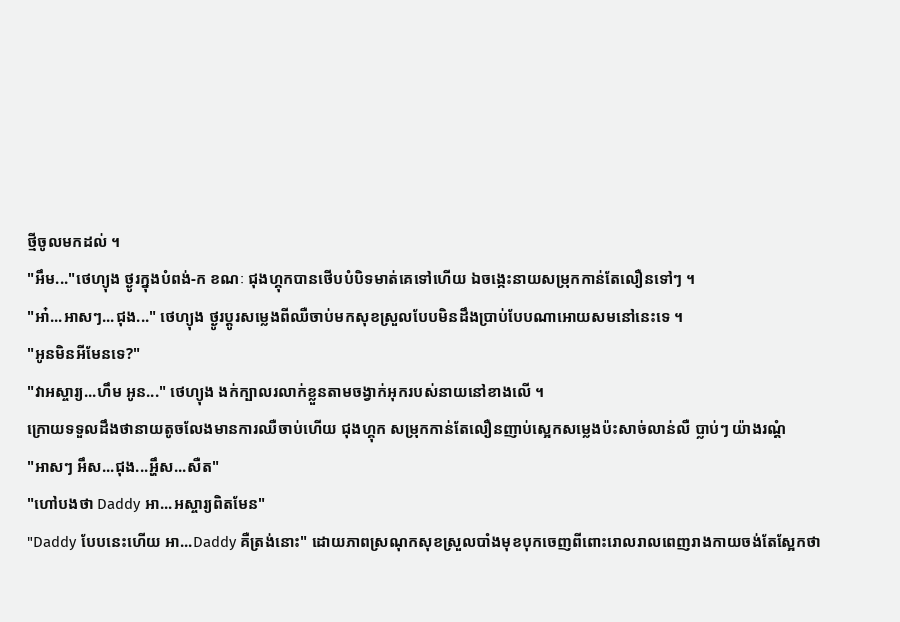ថ្មីចូលមកដល់ ។
"អឹម..."ថេហ្យុង ថ្ងូរក្នុងបំពង់-ក ខណៈ ជុងហ្គុកបានថើបបំបិទមាត់គេទៅហើយ ឯចង្កេះនាយសម្រុកកាន់តែលឿនទៅៗ ។
"អា៎...អាសៗ...ជុង..." ថេហ្យុង ថ្ងូរប្តូរសម្លេងពីឈឺចាប់មកសុខស្រួលបែបមិនដឹងប្រាប់បែបណាអោយសមនៅនេះទេ ។
"អូនមិនអីមែនទេ?"
"វាអស្ចារ្យ...ហឹម អូន..." ថេហ្យុង ងក់ក្បាលរលាក់ខ្លួនតាមចង្វាក់អុករបស់នាយនៅខាងលើ ។
ក្រោយទទួលដឹងថានាយតូចលែងមានការឈឺចាប់ហើយ ជុងហ្គុក សម្រុកកាន់តែលឿនញាប់ស្អេកសម្លេងប៉ះសាច់លាន់លឺ ប្លាប់ៗ យ៉ាងរណ្តំ
"អាសៗ អឹស...ជុង...អ្ហឹស...សឺត"
"ហៅបងថា Daddy អា...អស្ចារ្យពិតមែន"
"Daddy បែបនេះហើយ អា...Daddy គឺត្រង់នោះ" ដោយភាពស្រណុកសុខស្រួលបាំងមុខបុកចេញពីពោះរោលរាលពេញរាងកាយចង់តែស្អែកថា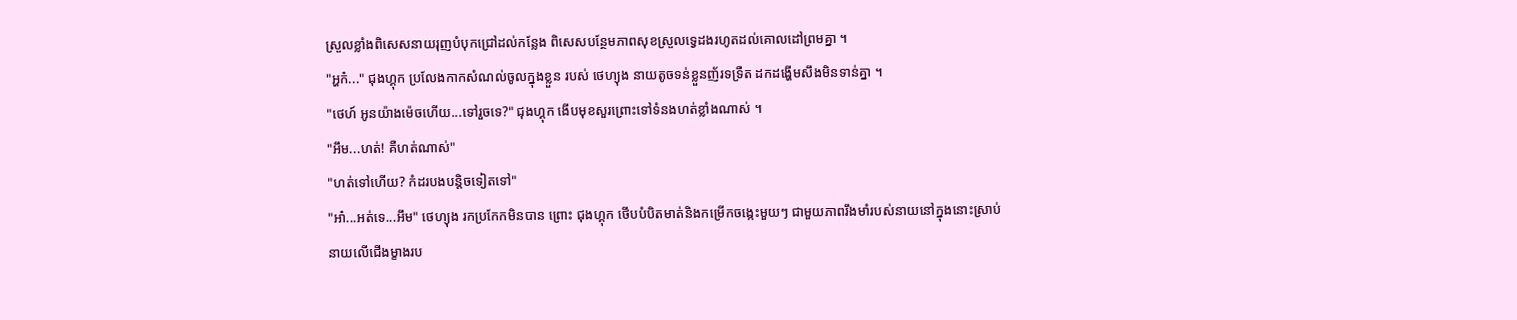ស្រួលខ្លាំងពិសេសនាយរុញបំបុកជ្រៅដល់កន្លែង ពិសេសបន្ថែមភាពសុខស្រួលទ្វេដងរហូតដល់គោលដៅព្រមគ្នា ។
"អ្ហក៎..." ជុងហ្គុក ប្រលែងកាកសំណល់ចូលក្នុងខ្លួន របស់ ថេហ្យុង នាយតូចទន់ខ្លួនញ័រទទ្រឺត ដកដង្ហើមសឹងមិនទាន់គ្នា ។
"ថេហ៍ អូនយ៉ាងម៉េចហើយ...ទៅរួចទេ?" ជុងហ្គុក ងើបមុខសួរព្រោះទៅទំនងហត់ខ្លាំងណាស់ ។
"អឹម...ហត់! គឺហត់ណាស់"
"ហត់ទៅហើយ? កំដរបងបន្តិចទៀតទៅ"
"អា៎...អត់ទេ...អឹម" ថេហ្យុង រកប្រកែកមិនបាន ព្រោះ ជុងហ្គុក ថើបបំបិតមាត់និងកម្រើកចង្កេះមួយៗ ជាមួយភាពរឹងមាំរបស់នាយនៅក្នុងនោះស្រាប់
នាយលើជើងម្ខាងរប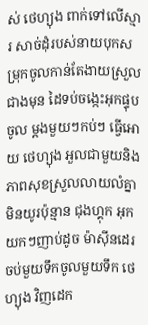ស់ ថេហ្យុង ពាក់ទៅលើស្មារ សាច់ដុំរបស់នាយបុកសម្រុកចូលកាន់តែងាយស្រួលជាងមុន ដៃទប់ចង្កេះអុកផ្ទុបចូល ម្តងមួយៗកប់ៗ ធ្វើអោយ ថេហ្យុង អួលជាមួយនិង ភាពសុខស្រួលលាយលំគ្នាមិនយូរប៉ុន្មាន ជុងហ្គុក អុកយកៗញាប់ដូច ម៉ាសុីនដេរចប់មួយទឹកចូលមួយទឹក ថេហ្យុង វិញដេក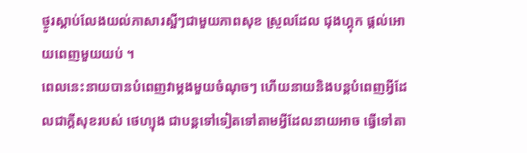ថ្ងូរស្តាប់លែងយល់ភាសារស្អីៗជាមួយភាពសុខ ស្រួលដែល ជុងហ្គុក ផ្តល់អោយពេញមួយយប់ ។
ពេលនេះនាយបានបំពេញវាម្តងមួយចំណុចៗ ហើយនាយនិងបន្តបំពេញអ្វីដែលជាក្តីសុខរបស់ ថេហ្យុង ជាបន្តទៅទៀតទៅតាមអ្វីដែលនាយអាច ធ្វើទៅតា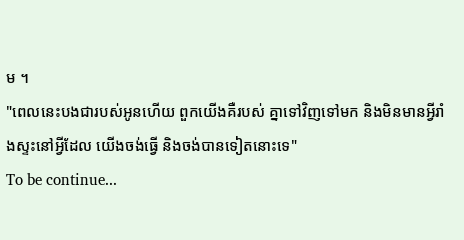ម ។
"ពេលនេះបងជារបស់អូនហើយ ពួកយើងគឺរបស់ គ្នាទៅវិញទៅមក និងមិនមានអ្វីរាំងស្ទះនៅអ្វីដែល យើងចង់ធ្វើ និងចង់បានទៀតនោះទេ"
To be continue...